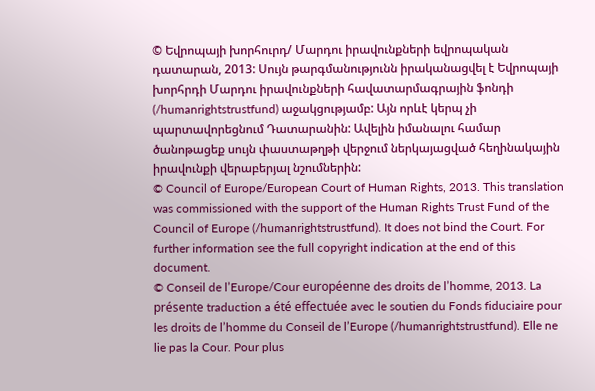© Եվրոպայի խորհուրդ/ Մարդու իրավունքների եվրոպական դատարան, 2013: Սույն թարգմանությունն իրականացվել է Եվրոպայի խորհրդի Մարդու իրավունքների հավատարմագրային ֆոնդի (/humanrightstrustfund) աջակցությամբ: Այն որևէ կերպ չի պարտավորեցնում Դատարանին: Ավելին իմանալու համար ծանոթացեք սույն փաստաթղթի վերջում ներկայացված հեղինակային իրավունքի վերաբերյալ նշումներին:
© Council of Europe/European Court of Human Rights, 2013. This translation was commissioned with the support of the Human Rights Trust Fund of the Council of Europe (/humanrightstrustfund). It does not bind the Court. For further information see the full copyright indication at the end of this document.
© Conseil de l’Europe/Cour européenne des droits de l’homme, 2013. La présente traduction a été effectuée avec le soutien du Fonds fiduciaire pour les droits de l’homme du Conseil de l’Europe (/humanrightstrustfund). Elle ne lie pas la Cour. Pour plus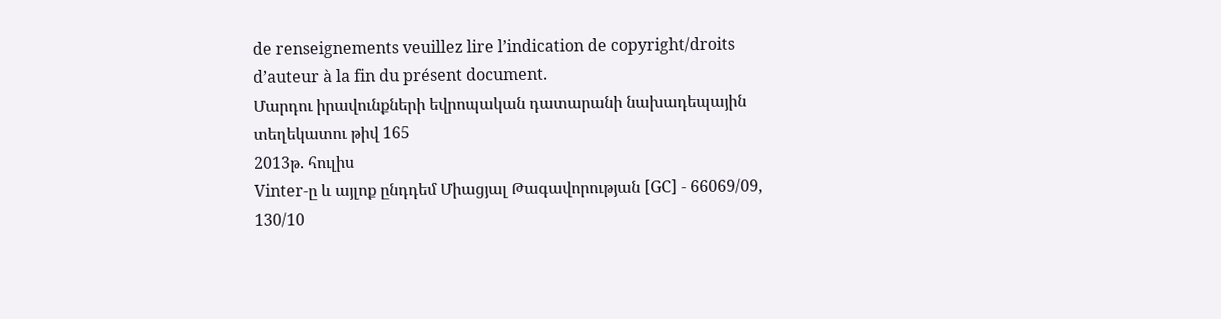de renseignements veuillez lire l’indication de copyright/droits d’auteur à la fin du présent document.
Մարդու իրավունքների եվրոպական դատարանի նախադեպային տեղեկատու թիվ 165
2013թ. հուլիս
Vinter-ը և այլոք ընդդեմ Միացյալ Թագավորության [GC] - 66069/09, 130/10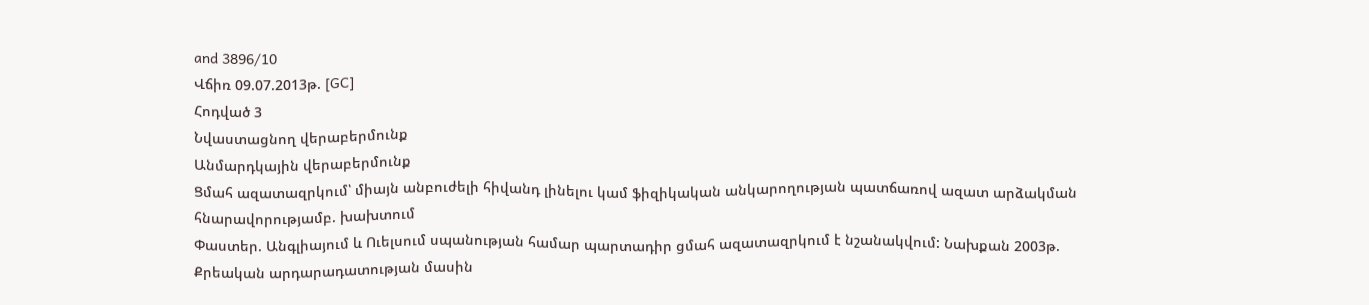and 3896/10
Վճիռ 09.07.2013թ. [GC]
Հոդված 3
Նվաստացնող վերաբերմունք
Անմարդկային վերաբերմունք
Ցմահ ազատազրկում՝ միայն անբուժելի հիվանդ լինելու կամ ֆիզիկական անկարողության պատճառով ազատ արձակման հնարավորությամբ. խախտում
Փաստեր. Անգլիայում և Ուելսում սպանության համար պարտադիր ցմահ ազատազրկում է նշանակվում: Նախքան 2003թ. Քրեական արդարադատության մասին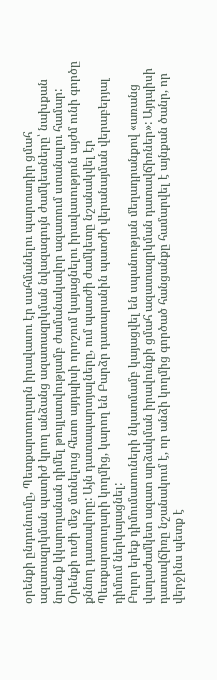օրենքի ընդունումը, Պետքարտուղարն իրավասու էր սահմանելու պարտադիր ցմահ ազատազրկման պատիժ կրող անձանց ազատազրկման նվազագույն ժամկետները՝ նախքան նրանք կկարողանան դիմել թույլատվությամբ ժամանակավոր ազատում ստանալու համար: Օրենքի ուժի մեջ մտնելուց հետո այդպիսի որոշում կայացնելու իրավասություն այժմ ունի գործը քննող դատավորը: Այն դատապարտյալները, ում պատժի ժամկետը նշանակվել էր Պետքարտուղարի կողմից, կարող են Բարձր դատարանին պատժի վերանայման վերաբերյալ դիմում ներկայացնել:
Բոլոր երեք դիմումատուների նկատմամբ կայացվել են սպանության մեղադրանքով «առանց վաղաժամկետ ազատ արձակման իրավունքի ցմահ ազատազրկման դատավճիռներ»: Այդպիսի դատավճիռը նշանակում է, որ անձի կողմից գործած հանցանքը համարվել է այնքան ծանր, որ վերջինս պետք է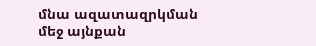մնա ազատազրկման մեջ այնքան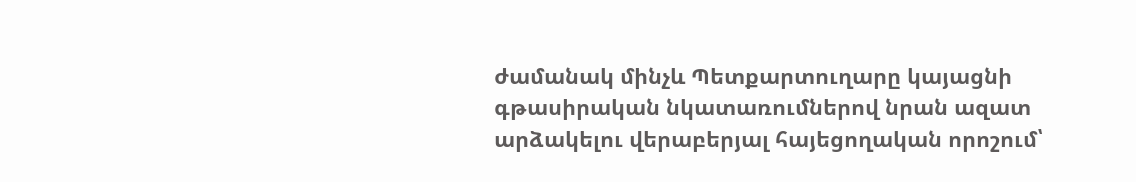ժամանակ մինչև Պետքարտուղարը կայացնի գթասիրական նկատառումներով նրան ազատ արձակելու վերաբերյալ հայեցողական որոշում՝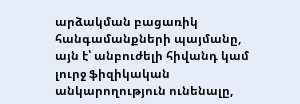արձակման բացառիկ հանգամանքների պայմանը, այն է՝ անբուժելի հիվանդ կամ լուրջ ֆիզիկական անկարողություն ունենալը,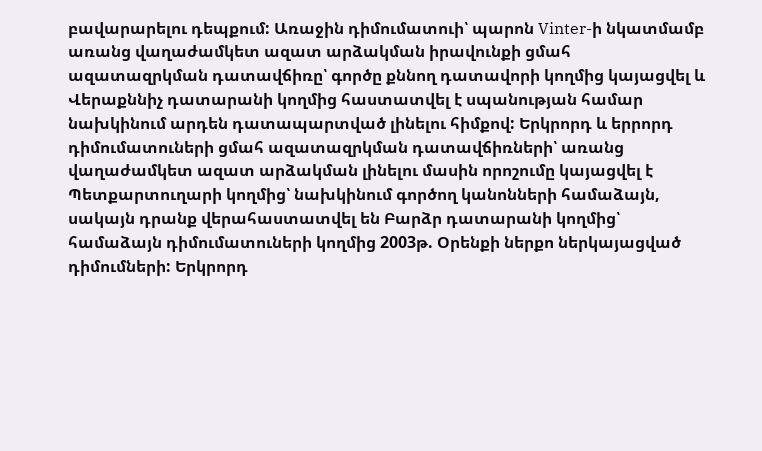բավարարելու դեպքում: Առաջին դիմումատուի՝ պարոն Vinter-ի նկատմամբ առանց վաղաժամկետ ազատ արձակման իրավունքի ցմահ ազատազրկման դատավճիռը՝ գործը քննող դատավորի կողմից կայացվել և Վերաքննիչ դատարանի կողմից հաստատվել է սպանության համար նախկինում արդեն դատապարտված լինելու հիմքով: Երկրորդ և երրորդ դիմումատուների ցմահ ազատազրկման դատավճիռների՝ առանց վաղաժամկետ ազատ արձակման լինելու մասին որոշումը կայացվել է Պետքարտուղարի կողմից՝ նախկինում գործող կանոնների համաձայն, սակայն դրանք վերահաստատվել են Բարձր դատարանի կողմից՝ համաձայն դիմումատուների կողմից 2003թ. Օրենքի ներքո ներկայացված դիմումների: Երկրորդ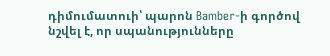դիմումատուի՝ պարոն Bamber-ի գործով նշվել է, որ սպանությունները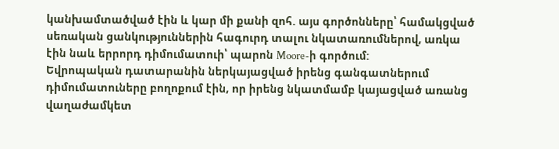կանխամտածված էին և կար մի քանի զոհ. այս գործոնները՝ համակցված սեռական ցանկություններին հագուրդ տալու նկատառումներով, առկա էին նաև երրորդ դիմումատուի՝ պարոն Moore-ի գործում:
Եվրոպական դատարանին ներկայացված իրենց գանգատներում դիմումատուները բողոքում էին, որ իրենց նկատմամբ կայացված առանց վաղաժամկետ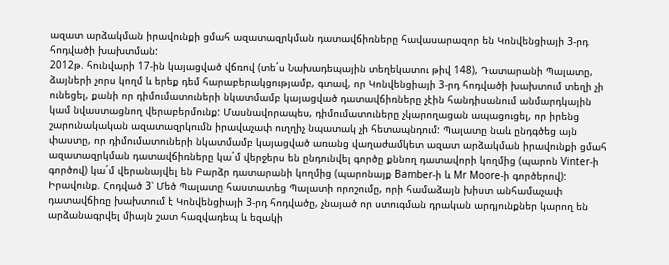ազատ արձակման իրավունքի ցմահ ազատազրկման դատավճիռները հավասարազոր են Կոնվենցիայի 3-րդ հոդվածի խախտման:
2012թ. հունվարի 17-ին կայացված վճռով (տե´ս Նախադեպային տեղեկատու թիվ 148), Դատարանի Պալատը, ձայների չորս կողմ և երեք դեմ հարաբերակցությամբ, գտավ, որ Կոնվենցիայի 3-րդ հոդվածի խախտում տեղի չի ունեցել, քանի որ դիմումատուների նկատմամբ կայացված դատավճիռները չէին հանդիսանում անմարդկային կամ նվաստացնող վերաբերմունք: Մասնավորապես, դիմումատուները չկարողացան ապացուցել, որ իրենց շարունակական ազատազրկումն իրավաչափ ուղղիչ նպատակ չի հետապնդում: Պալատը նաև ընդգծեց այն փաստը, որ դիմումատուների նկատմամբ կայացված առանց վաղաժամկետ ազատ արձակման իրավունքի ցմահ ազատազրկման դատավճիռները կա´մ վերջերս են ընդունվել գործը քննող դատավորի կողմից (պարոն Vinter-ի գործով) կա´մ վերանայվել են Բարձր դատարանի կողմից (պարոնայք Bamber-ի և Mr Moore-ի գործերով):
Իրավունք. Հոդված 3՝ Մեծ Պալատը հաստատեց Պալատի որոշումը, որի համաձայն խիստ անհամաչափ դատավճիռը խախտում է Կոնվենցիայի 3-րդ հոդվածը, չնայած որ ստուգման դրական արդյունքներ կարող են արձանագրվել միայն շատ հազվադեպ և եզակի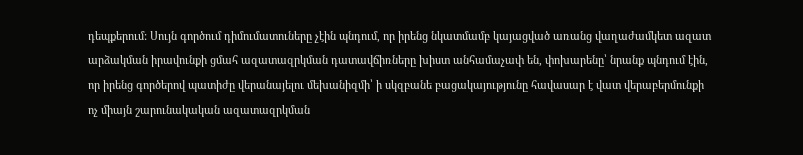դեպքերում: Սույն գործում դիմումատուները չէին պնդում, որ իրենց նկատմամբ կայացված առանց վաղաժամկետ ազատ արձակման իրավունքի ցմահ ազատազրկման դատավճիռները խիստ անհամաչափ են, փոխարենը՝ նրանք պնդում էին, որ իրենց գործերով պատիժը վերանայելու մեխանիզմի՝ ի սկզբանե բացակայությունը հավասար է վատ վերաբերմունքի ոչ միայն շարունակական ազատազրկման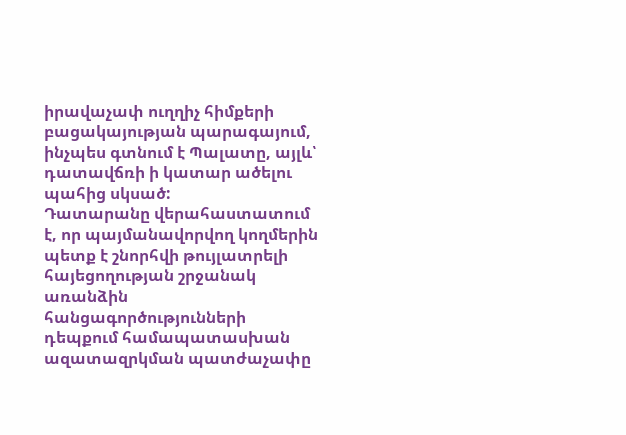իրավաչափ ուղղիչ հիմքերի բացակայության պարագայում, ինչպես գտնում է Պալատը, այլև՝ դատավճռի ի կատար ածելու պահից սկսած:
Դատարանը վերահաստատում է, որ պայմանավորվող կողմերին պետք է շնորհվի թույլատրելի հայեցողության շրջանակ առանձին հանցագործությունների դեպքում համապատասխան ազատազրկման պատժաչափը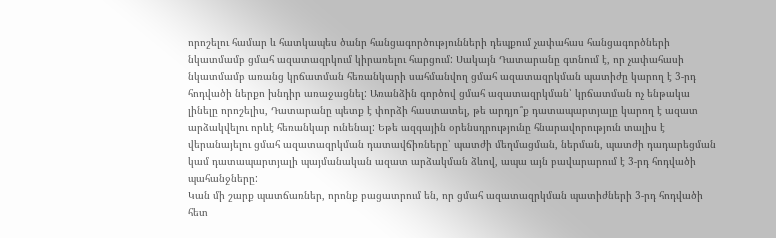որոշելու համար և հատկապես ծանր հանցագործությունների դեպքում չափահաս հանցագործների նկատմամբ ցմահ ազատազրկում կիրառելու հարցում: Սակայն Դատարանը գտնում է, որ չափահասի նկատմամբ առանց կրճատման հեռանկարի սահմանվող ցմահ ազատազրկման պատիժը կարող է 3-րդ հոդվածի ներքո խնդիր առաջացնել: Առանձին գործով ցմահ ազատազրկման՝ կրճատման ոչ ենթակա լինելը որոշելիս, Դատարանը պետք է փորձի հաստատել, թե արդյո՞ք դատապարտյալը կարող է ազատ արձակվելու որևէ հեռանկար ունենալ: Եթե ազգային օրենսդրությունը հնարավորություն տալիս է վերանայելու ցմահ ազատազրկման դատավճիռները՝ պատժի մեղմացման, ներման, պատժի դադարեցման կամ դատապարտյալի պայմանական ազատ արձակման ձևով, ապա այն բավարարում է 3-րդ հոդվածի պահանջները:
Կան մի շարք պատճառներ, որոնք բացատրում են, որ ցմահ ազատազրկման պատիժների 3-րդ հոդվածի հետ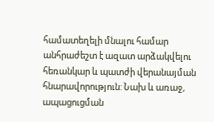համատեղելի մնալու համար անհրաժեշտ է ազատ արձակվելու հեռանկար և պատժի վերանայման հնարավորություն: Նախ և առաջ, ապացուցման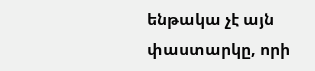ենթակա չէ այն փաստարկը, որի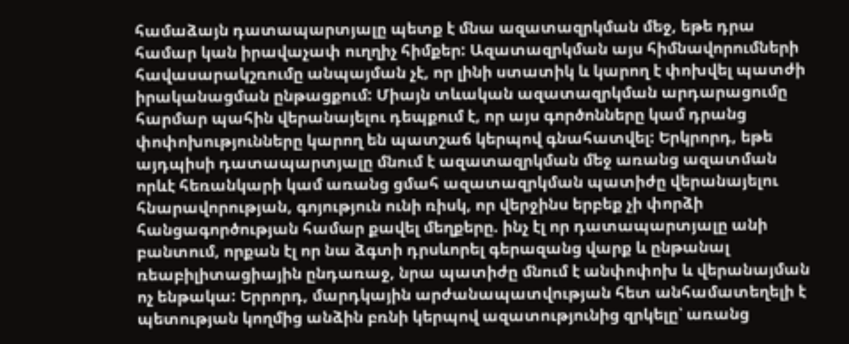համաձայն դատապարտյալը պետք է մնա ազատազրկման մեջ, եթե դրա համար կան իրավաչափ ուղղիչ հիմքեր: Ազատազրկման այս հիմնավորումների հավասարակշռումը անպայման չէ, որ լինի ստատիկ և կարող է փոխվել պատժի իրականացման ընթացքում: Միայն տևական ազատազրկման արդարացումը հարմար պահին վերանայելու դեպքում է, որ այս գործոնները կամ դրանց փոփոխությունները կարող են պատշաճ կերպով գնահատվել: Երկրորդ, եթե այդպիսի դատապարտյալը մնում է ազատազրկման մեջ առանց ազատման որևէ հեռանկարի կամ առանց ցմահ ազատազրկման պատիժը վերանայելու հնարավորության, գոյություն ունի ռիսկ, որ վերջինս երբեք չի փորձի հանցագործության համար քավել մեղքերը. ինչ էլ որ դատապարտյալը անի բանտում, որքան էլ որ նա ձգտի դրսևորել գերազանց վարք և ընթանալ ռեաբիլիտացիային ընդառաջ, նրա պատիժը մնում է անփոփոխ և վերանայման ոչ ենթակա: Երրորդ, մարդկային արժանապատվության հետ անհամատեղելի է պետության կողմից անձին բռնի կերպով ազատությունից զրկելը՝ առանց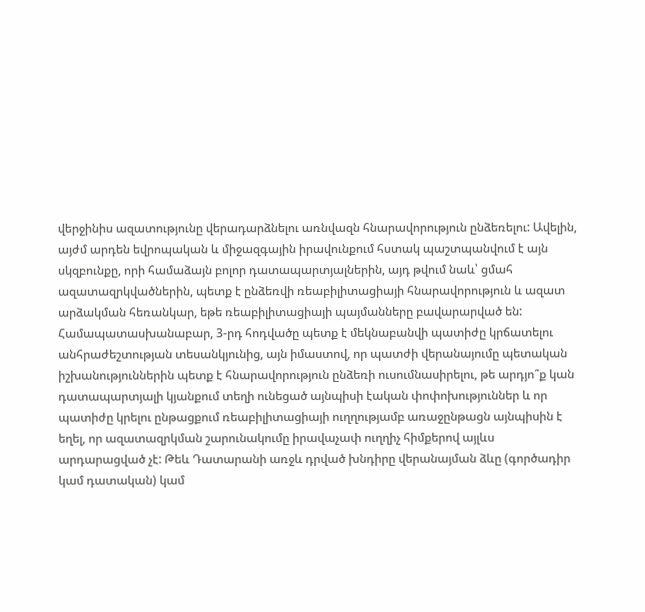վերջինիս ազատությունը վերադարձնելու առնվազն հնարավորություն ընձեռելու: Ավելին, այժմ արդեն եվրոպական և միջազգային իրավունքում հստակ պաշտպանվում է այն սկզբունքը, որի համաձայն բոլոր դատապարտյալներին, այդ թվում նաև՝ ցմահ ազատազրկվածներին, պետք է ընձեռվի ռեաբիլիտացիայի հնարավորություն և ազատ արձակման հեռանկար, եթե ռեաբիլիտացիայի պայմանները բավարարված են:
Համապատասխանաբար, 3-րդ հոդվածը պետք է մեկնաբանվի պատիժը կրճատելու անհրաժեշտության տեսանկյունից, այն իմաստով, որ պատժի վերանայումը պետական իշխանություններին պետք է հնարավորություն ընձեռի ուսումնասիրելու, թե արդյո՞ք կան դատապարտյալի կյանքում տեղի ունեցած այնպիսի էական փոփոխություններ և որ պատիժը կրելու ընթացքում ռեաբիլիտացիայի ուղղությամբ առաջընթացն այնպիսին է եղել, որ ազատազրկման շարունակումը իրավաչափ ուղղիչ հիմքերով այլևս արդարացված չէ: Թեև Դատարանի առջև դրված խնդիրը վերանայման ձևը (գործադիր կամ դատական) կամ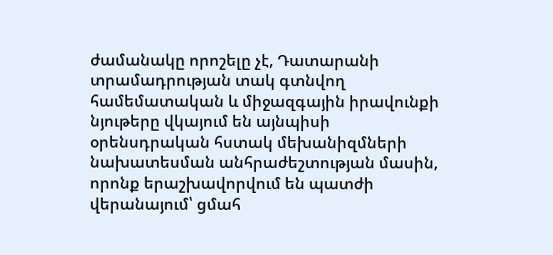ժամանակը որոշելը չէ, Դատարանի տրամադրության տակ գտնվող համեմատական և միջազգային իրավունքի նյութերը վկայում են այնպիսի օրենսդրական հստակ մեխանիզմների նախատեսման անհրաժեշտության մասին, որոնք երաշխավորվում են պատժի վերանայում՝ ցմահ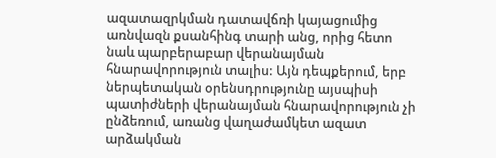ազատազրկման դատավճռի կայացումից առնվազն քսանհինգ տարի անց, որից հետո նաև պարբերաբար վերանայման հնարավորություն տալիս: Այն դեպքերում, երբ ներպետական օրենսդրությունը այսպիսի պատիժների վերանայման հնարավորություն չի ընձեռում, առանց վաղաժամկետ ազատ արձակման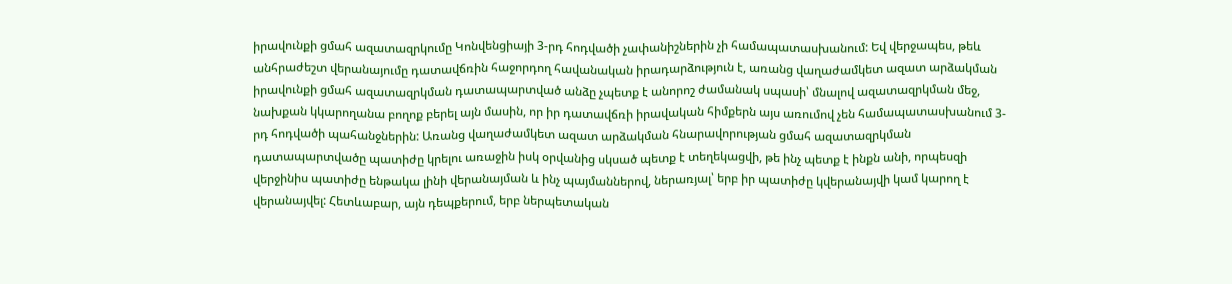իրավունքի ցմահ ազատազրկումը Կոնվենցիայի 3-րդ հոդվածի չափանիշներին չի համապատասխանում: Եվ վերջապես, թեև անհրաժեշտ վերանայումը դատավճռին հաջորդող հավանական իրադարձություն է, առանց վաղաժամկետ ազատ արձակման իրավունքի ցմահ ազատազրկման դատապարտված անձը չպետք է անորոշ ժամանակ սպասի՝ մնալով ազատազրկման մեջ, նախքան կկարողանա բողոք բերել այն մասին, որ իր դատավճռի իրավական հիմքերն այս առումով չեն համապատասխանում 3-րդ հոդվածի պահանջներին: Առանց վաղաժամկետ ազատ արձակման հնարավորության ցմահ ազատազրկման դատապարտվածը պատիժը կրելու առաջին իսկ օրվանից սկսած պետք է տեղեկացվի, թե ինչ պետք է ինքն անի, որպեսզի վերջինիս պատիժը ենթակա լինի վերանայման և ինչ պայմաններով, ներառյալ՝ երբ իր պատիժը կվերանայվի կամ կարող է վերանայվել: Հետևաբար, այն դեպքերում, երբ ներպետական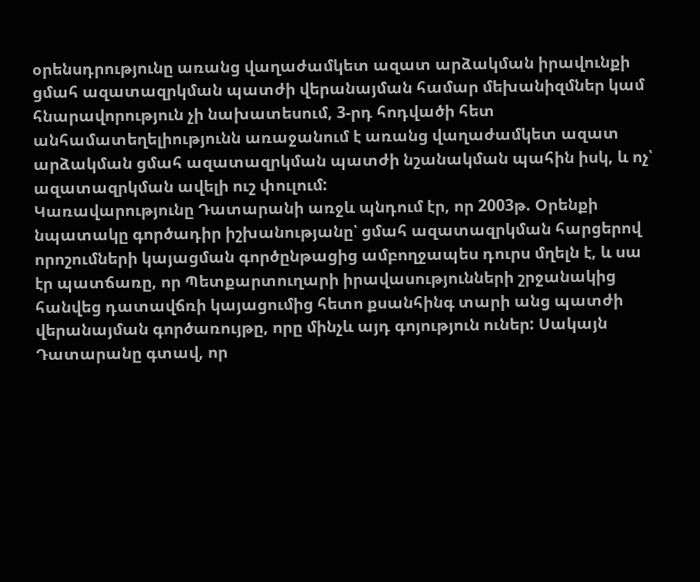օրենսդրությունը առանց վաղաժամկետ ազատ արձակման իրավունքի ցմահ ազատազրկման պատժի վերանայման համար մեխանիզմներ կամ հնարավորություն չի նախատեսում, 3-րդ հոդվածի հետ անհամատեղելիությունն առաջանում է առանց վաղաժամկետ ազատ արձակման ցմահ ազատազրկման պատժի նշանակման պահին իսկ, և ոչ՝ ազատազրկման ավելի ուշ փուլում:
Կառավարությունը Դատարանի առջև պնդում էր, որ 2003թ. Օրենքի նպատակը գործադիր իշխանությանը՝ ցմահ ազատազրկման հարցերով որոշումների կայացման գործընթացից ամբողջապես դուրս մղելն է, և սա էր պատճառը, որ Պետքարտուղարի իրավասությունների շրջանակից հանվեց դատավճռի կայացումից հետո քսանհինգ տարի անց պատժի վերանայման գործառույթը, որը մինչև այդ գոյություն ուներ: Սակայն Դատարանը գտավ, որ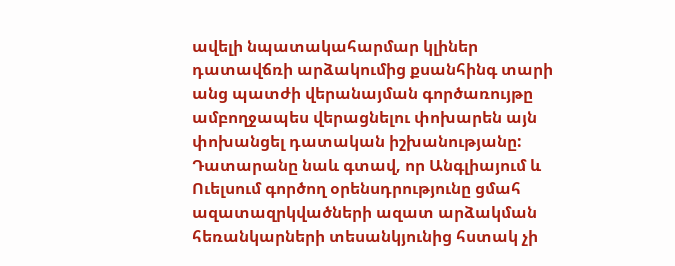ավելի նպատակահարմար կլիներ դատավճռի արձակումից քսանհինգ տարի անց պատժի վերանայման գործառույթը ամբողջապես վերացնելու փոխարեն այն փոխանցել դատական իշխանությանը:
Դատարանը նաև գտավ, որ Անգլիայում և Ուելսում գործող օրենսդրությունը ցմահ ազատազրկվածների ազատ արձակման հեռանկարների տեսանկյունից հստակ չի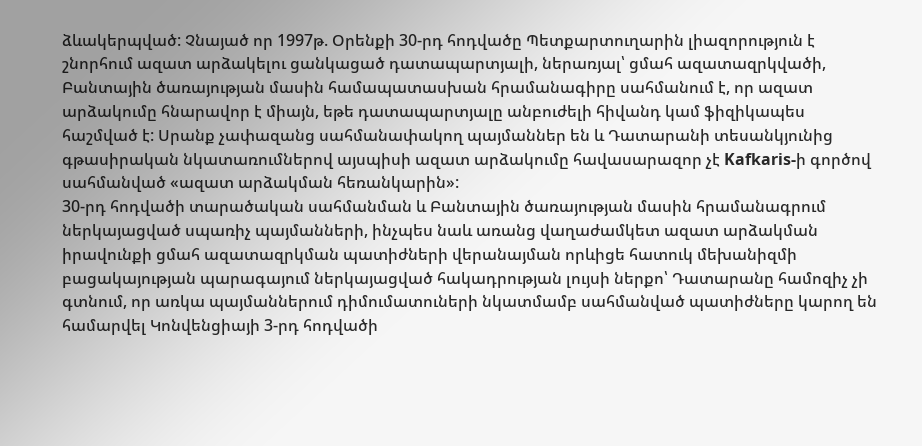ձևակերպված: Չնայած որ 1997թ. Օրենքի 30-րդ հոդվածը Պետքարտուղարին լիազորություն է շնորհում ազատ արձակելու ցանկացած դատապարտյալի, ներառյալ՝ ցմահ ազատազրկվածի, Բանտային ծառայության մասին համապատասխան հրամանագիրը սահմանում է, որ ազատ արձակումը հնարավոր է միայն, եթե դատապարտյալը անբուժելի հիվանդ կամ ֆիզիկապես հաշմված է: Սրանք չափազանց սահմանափակող պայմաններ են և Դատարանի տեսանկյունից գթասիրական նկատառումներով այսպիսի ազատ արձակումը հավասարազոր չէ Kafkaris-ի գործով սահմանված «ազատ արձակման հեռանկարին»:
30-րդ հոդվածի տարածական սահմանման և Բանտային ծառայության մասին հրամանագրում ներկայացված սպառիչ պայմանների, ինչպես նաև առանց վաղաժամկետ ազատ արձակման իրավունքի ցմահ ազատազրկման պատիժների վերանայման որևիցե հատուկ մեխանիզմի բացակայության պարագայում ներկայացված հակադրության լույսի ներքո՝ Դատարանը համոզիչ չի գտնում, որ առկա պայմաններում դիմումատուների նկատմամբ սահմանված պատիժները կարող են համարվել Կոնվենցիայի 3-րդ հոդվածի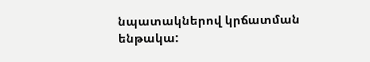նպատակներով կրճատման ենթակա: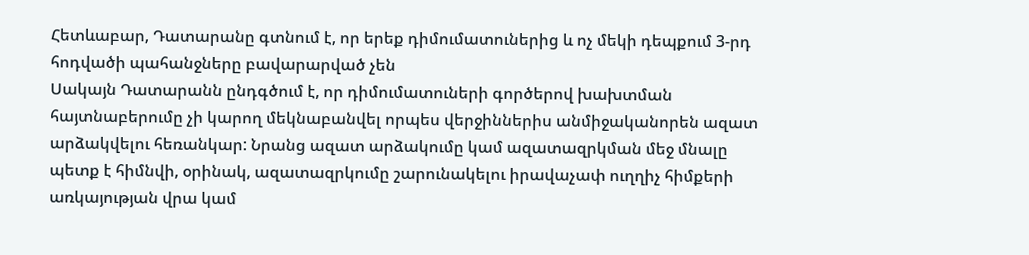Հետևաբար, Դատարանը գտնում է, որ երեք դիմումատուներից և ոչ մեկի դեպքում 3-րդ հոդվածի պահանջները բավարարված չեն
Սակայն Դատարանն ընդգծում է, որ դիմումատուների գործերով խախտման հայտնաբերումը չի կարող մեկնաբանվել որպես վերջիններիս անմիջականորեն ազատ արձակվելու հեռանկար: Նրանց ազատ արձակումը կամ ազատազրկման մեջ մնալը պետք է հիմնվի, օրինակ, ազատազրկումը շարունակելու իրավաչափ ուղղիչ հիմքերի առկայության վրա կամ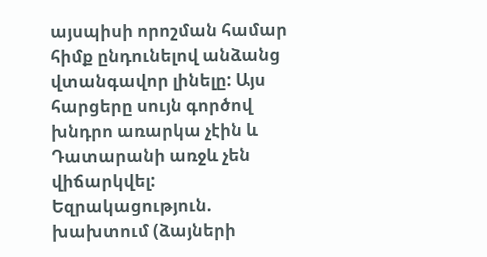այսպիսի որոշման համար հիմք ընդունելով անձանց վտանգավոր լինելը: Այս հարցերը սույն գործով խնդրո առարկա չէին և Դատարանի առջև չեն վիճարկվել:
Եզրակացություն. խախտում (ձայների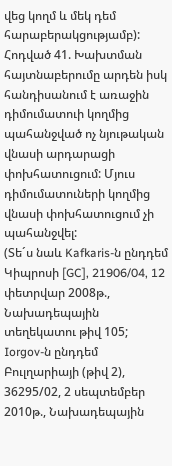վեց կողմ և մեկ դեմ հարաբերակցությամբ):
Հոդված 41. Խախտման հայտնաբերումը արդեն իսկ հանդիսանում է առաջին դիմումատուի կողմից պահանջված ոչ նյութական վնասի արդարացի փոխհատուցում: Մյուս դիմումատուների կողմից վնասի փոխհատուցում չի պահանջվել:
(Տե´ս նաև Kafkaris-ն ընդդեմ Կիպրոսի [GC], 21906/04, 12 փետրվար 2008թ., Նախադեպային տեղեկատու թիվ 105; Iorgov-ն ընդդեմ Բուլղարիայի (թիվ 2), 36295/02, 2 սեպտեմբեր 2010թ., Նախադեպային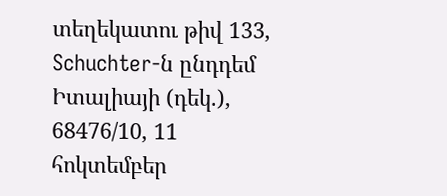տեղեկատու թիվ 133, Schuchter-ն ընդդեմ Իտալիայի (դեկ.), 68476/10, 11 հոկտեմբեր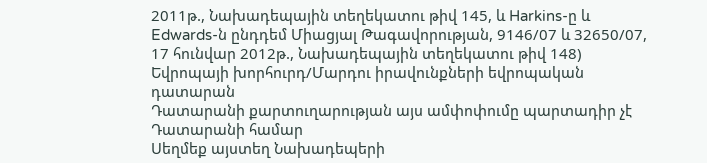2011թ., Նախադեպային տեղեկատու թիվ 145, և Harkins-ը և Edwards-ն ընդդեմ Միացյալ Թագավորության, 9146/07 և 32650/07, 17 հունվար 2012թ., Նախադեպային տեղեկատու թիվ 148)
Եվրոպայի խորհուրդ/Մարդու իրավունքների եվրոպական դատարան
Դատարանի քարտուղարության այս ամփոփումը պարտադիր չէ Դատարանի համար
Սեղմեք այստեղ Նախադեպերի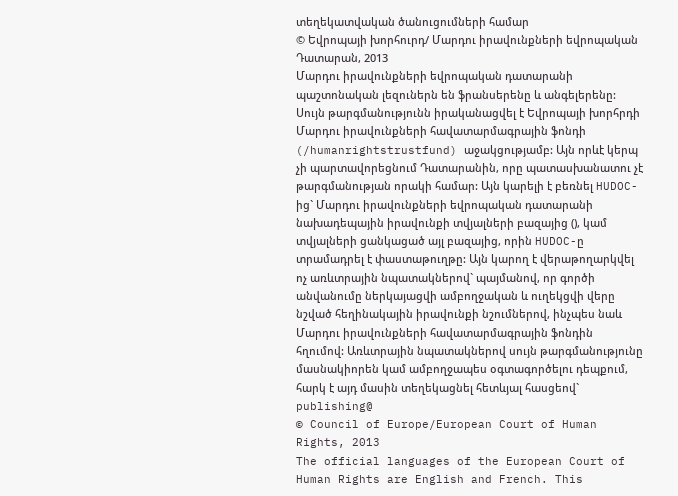տեղեկատվական ծանուցումների համար
© Եվրոպայի խորհուրդ/ Մարդու իրավունքների եվրոպական Դատարան, 2013
Մարդու իրավունքների եվրոպական դատարանի պաշտոնական լեզուներն են ֆրանսերենը և անգելերենը: Սույն թարգմանությունն իրականացվել է Եվրոպայի խորհրդի Մարդու իրավունքների հավատարմագրային ֆոնդի (/humanrightstrustfund) աջակցությամբ: Այն որևէ կերպ չի պարտավորեցնում Դատարանին, որը պատասխանատու չէ թարգմանության որակի համար: Այն կարելի է բեռնել HUDOC-ից` Մարդու իրավունքների եվրոպական դատարանի նախադեպային իրավունքի տվյալների բազայից (), կամ տվյալների ցանկացած այլ բազայից, որին HUDOC-ը տրամադրել է փաստաթուղթը: Այն կարող է վերաթողարկվել ոչ առևտրային նպատակներով` պայմանով, որ գործի անվանումը ներկայացվի ամբողջական և ուղեկցվի վերը նշված հեղինակային իրավունքի նշումներով, ինչպես նաև Մարդու իրավունքների հավատարմագրային ֆոնդին հղումով: Առևտրային նպատակներով սույն թարգմանությունը մասնակիորեն կամ ամբողջապես օգտագործելու դեպքում, հարկ է այդ մասին տեղեկացնել հետևյալ հասցեով` publishing@
© Council of Europe/European Court of Human Rights, 2013
The official languages of the European Court of Human Rights are English and French. This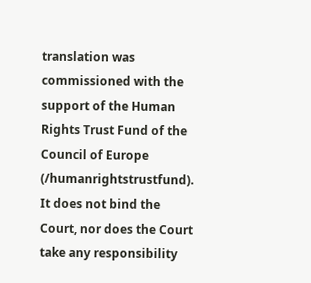translation was commissioned with the support of the Human Rights Trust Fund of the Council of Europe (/humanrightstrustfund). It does not bind the Court, nor does the Court take any responsibility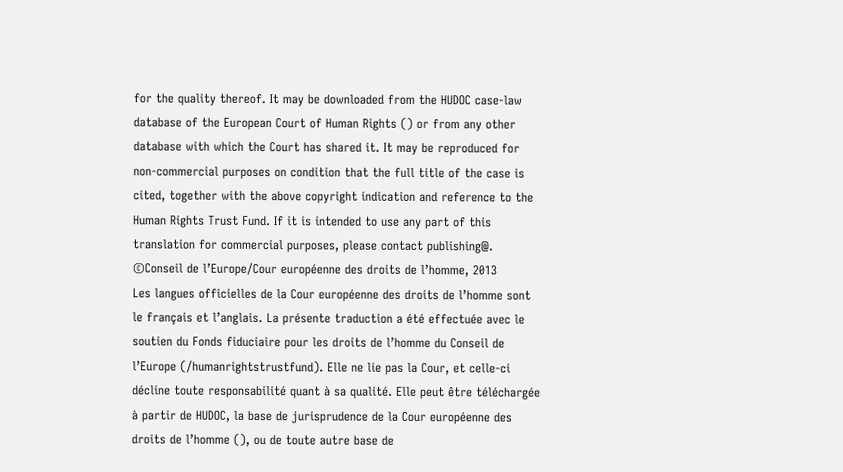for the quality thereof. It may be downloaded from the HUDOC case-law database of the European Court of Human Rights () or from any other database with which the Court has shared it. It may be reproduced for non-commercial purposes on condition that the full title of the case is cited, together with the above copyright indication and reference to the Human Rights Trust Fund. If it is intended to use any part of this translation for commercial purposes, please contact publishing@.
©Conseil de l’Europe/Cour européenne des droits de l’homme, 2013
Les langues officielles de la Cour européenne des droits de l’homme sont le français et l’anglais. La présente traduction a été effectuée avec le soutien du Fonds fiduciaire pour les droits de l’homme du Conseil de l’Europe (/humanrightstrustfund). Elle ne lie pas la Cour, et celle-ci décline toute responsabilité quant à sa qualité. Elle peut être téléchargée à partir de HUDOC, la base de jurisprudence de la Cour européenne des droits de l’homme (), ou de toute autre base de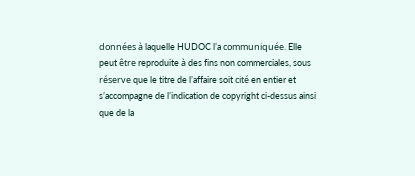données à laquelle HUDOC l’a communiquée. Elle peut être reproduite à des fins non commerciales, sous réserve que le titre de l’affaire soit cité en entier et s’accompagne de l’indication de copyright ci-dessus ainsi que de la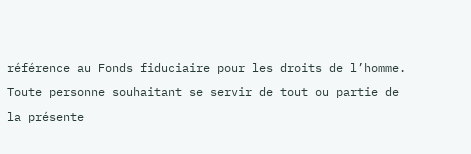référence au Fonds fiduciaire pour les droits de l’homme. Toute personne souhaitant se servir de tout ou partie de la présente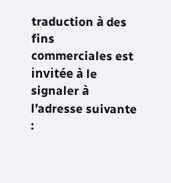traduction à des fins commerciales est invitée à le signaler à l’adresse suivante :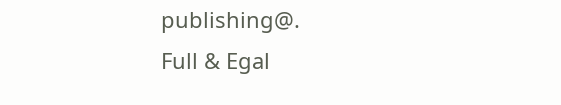publishing@.
Full & Egal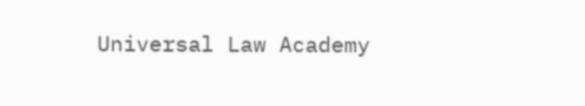Universal Law Academy